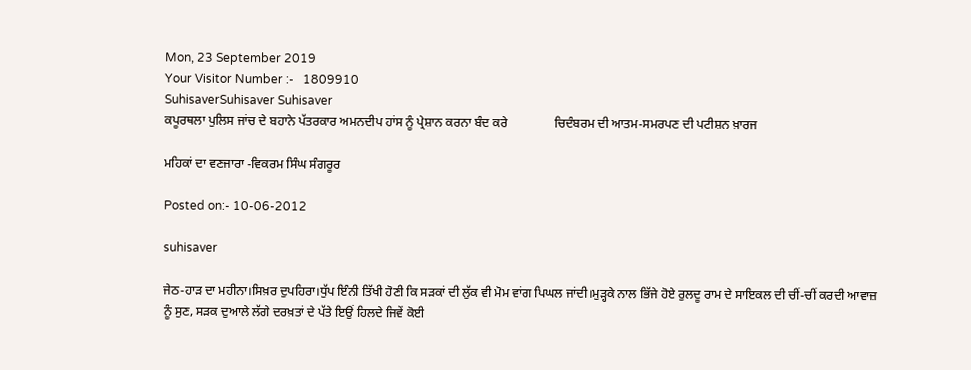Mon, 23 September 2019
Your Visitor Number :-   1809910
SuhisaverSuhisaver Suhisaver
ਕਪੂਰਥਲਾ ਪੁਲਿਸ ਜਾਂਚ ਦੇ ਬਹਾਨੇ ਪੱਤਰਕਾਰ ਅਮਨਦੀਪ ਹਾਂਸ ਨੂੰ ਪ੍ਰੇਸ਼ਾਨ ਕਰਨਾ ਬੰਦ ਕਰੇ               ਚਿਦੰਬਰਮ ਦੀ ਆਤਮ-ਸਮਰਪਣ ਦੀ ਪਟੀਸ਼ਨ ਖ਼ਾਰਜ

ਮਹਿਕਾਂ ਦਾ ਵਣਜਾਰਾ -ਵਿਕਰਮ ਸਿੰਘ ਸੰਗਰੂਰ

Posted on:- 10-06-2012

suhisaver

ਜੇਠ-ਹਾੜ ਦਾ ਮਹੀਨਾ।ਸਿਖ਼ਰ ਦੁਪਹਿਰਾ।ਧੁੱਪ ਇੰਨੀ ਤਿੱਖੀ ਹੋਣੀ ਕਿ ਸੜਕਾਂ ਦੀ ਲੁੱਕ ਵੀ ਮੋਮ ਵਾਂਗ ਪਿਘਲ ਜਾਂਦੀ।ਮੁੜ੍ਹਕੇ ਨਾਲ ਭਿੱਜੇ ਹੋਏ ਰੁਲਦੂ ਰਾਮ ਦੇ ਸਾਇਕਲ ਦੀ ਚੀਂ-ਚੀਂ ਕਰਦੀ ਆਵਾਜ਼ ਨੂੰ ਸੁਣ, ਸੜਕ ਦੁਆਲੇ ਲੱਗੇ ਦਰਖ਼ਤਾਂ ਦੇ ਪੱਤੇ ਇਉਂ ਹਿਲਦੇ ਜਿਵੇਂ ਕੋਈ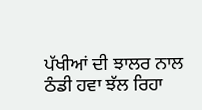ਪੱਖੀਆਂ ਦੀ ਝਾਲਰ ਨਾਲ ਠੰਡੀ ਹਵਾ ਝੱਲ ਰਿਹਾ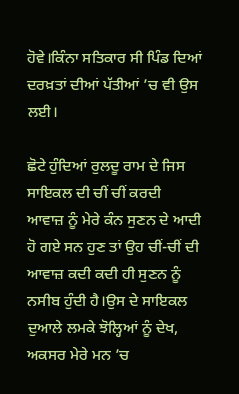ਹੋਵੇ।ਕਿੰਨਾ ਸਤਿਕਾਰ ਸੀ ਪਿੰਡ ਦਿਆਂ ਦਰਖ਼ਤਾਂ ਦੀਆਂ ਪੱਤੀਆਂ ’ਚ ਵੀ ਉਸ ਲਈ।

ਛੋਟੇ ਹੁੰਦਿਆਂ ਰੁਲਦੂ ਰਾਮ ਦੇ ਜਿਸ ਸਾਇਕਲ ਦੀ ਚੀਂ ਚੀਂ ਕਰਦੀ ਆਵਾਜ਼ ਨੂੰ ਮੇਰੇ ਕੰਨ ਸੁਣਨ ਦੇ ਆਦੀ ਹੋ ਗਏ ਸਨ ਹੁਣ ਤਾਂ ਉਹ ਚੀਂ-ਚੀਂ ਦੀ ਆਵਾਜ਼ ਕਦੀ ਕਦੀ ਹੀ ਸੁਣਨ ਨੂੰ ਨਸੀਬ ਹੁੰਦੀ ਹੈ।ਉਸ ਦੇ ਸਾਇਕਲ ਦੁਆਲੇ ਲਮਕੇ ਝੋਲ੍ਹਿਆਂ ਨੂੰ ਦੇਖ, ਅਕਸਰ ਮੇਰੇ ਮਨ ’ਚ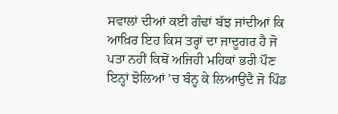ਸਵਾਲਾਂ ਦੀਆਂ ਕਈ ਗੰਢਾਂ ਬੱਝ ਜਾਂਦੀਆਂ ਕਿ ਆਖ਼ਿਰ ਇਹ ਕਿਸ ਤਰ੍ਹਾਂ ਦਾ ਜਾਦੂਗਰ ਹੈ ਜੋ ਪਤਾ ਨਹੀਂ ਕਿਥੋਂ ਅਜਿਹੀ ਮਹਿਕਾਂ ਭਰੀ ਪੌਣ ਇਨ੍ਹਾਂ ਝੋਲਿਆਂ ’ਚ ਬੰਨ੍ਹ ਕੇ ਲਿਆਉਂਦੈ ਜੋ ਪਿੰਡ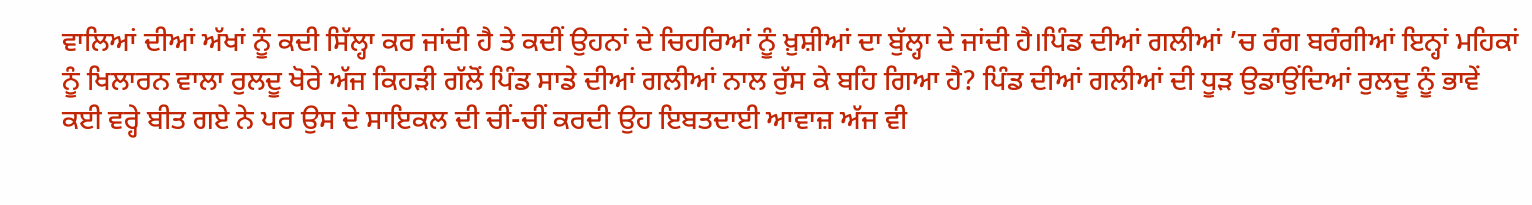ਵਾਲਿਆਂ ਦੀਆਂ ਅੱਖਾਂ ਨੂੰ ਕਦੀ ਸਿੱਲ੍ਹਾ ਕਰ ਜਾਂਦੀ ਹੈ ਤੇ ਕਦੀਂ ਉਹਨਾਂ ਦੇ ਚਿਹਰਿਆਂ ਨੂੰ ਖ਼ੁਸ਼ੀਆਂ ਦਾ ਬੁੱਲ੍ਹਾ ਦੇ ਜਾਂਦੀ ਹੈ।ਪਿੰਡ ਦੀਆਂ ਗਲੀਆਂ ’ਚ ਰੰਗ ਬਰੰਗੀਆਂ ਇਨ੍ਹਾਂ ਮਹਿਕਾਂ ਨੂੰ ਖਿਲਾਰਨ ਵਾਲਾ ਰੁਲਦੂ ਖੋਰੇ ਅੱਜ ਕਿਹੜੀ ਗੱਲੋਂ ਪਿੰਡ ਸਾਡੇ ਦੀਆਂ ਗਲੀਆਂ ਨਾਲ ਰੁੱਸ ਕੇ ਬਹਿ ਗਿਆ ਹੈ? ਪਿੰਡ ਦੀਆਂ ਗਲੀਆਂ ਦੀ ਧੂੜ ਉਡਾਉਂਦਿਆਂ ਰੁਲਦੂ ਨੂੰ ਭਾਵੇਂ ਕਈ ਵਰ੍ਹੇ ਬੀਤ ਗਏ ਨੇ ਪਰ ਉਸ ਦੇ ਸਾਇਕਲ ਦੀ ਚੀਂ-ਚੀਂ ਕਰਦੀ ਉਹ ਇਬਤਦਾਈ ਆਵਾਜ਼ ਅੱਜ ਵੀ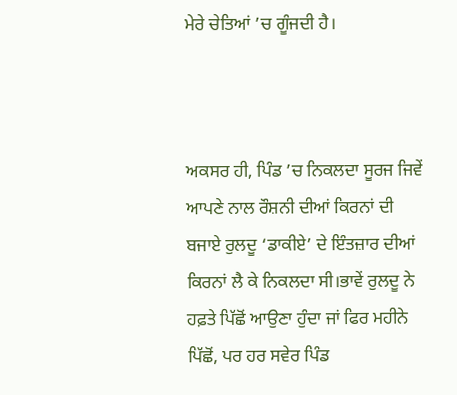ਮੇਰੇ ਚੇਤਿਆਂ ’ਚ ਗੂੰਜਦੀ ਹੈ।



ਅਕਸਰ ਹੀ, ਪਿੰਡ ’ਚ ਨਿਕਲਦਾ ਸੂਰਜ ਜਿਵੇਂ ਆਪਣੇ ਨਾਲ ਰੌਸ਼ਨੀ ਦੀਆਂ ਕਿਰਨਾਂ ਦੀ ਬਜਾਏ ਰੁਲਦੂ ‘ਡਾਕੀਏ’ ਦੇ ਇੰਤਜ਼ਾਰ ਦੀਆਂ ਕਿਰਨਾਂ ਲੈ ਕੇ ਨਿਕਲਦਾ ਸੀ।ਭਾਵੇਂ ਰੁਲਦੂ ਨੇ ਹਫ਼ਤੇ ਪਿੱਛੋਂ ਆਉਣਾ ਹੁੰਦਾ ਜਾਂ ਫਿਰ ਮਹੀਨੇ ਪਿੱਛੋਂ, ਪਰ ਹਰ ਸਵੇਰ ਪਿੰਡ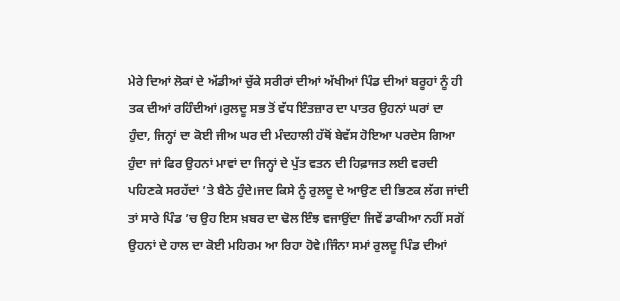ਮੇਰੇ ਦਿਆਂ ਲੋਕਾਂ ਦੇ ਅੱਡੀਆਂ ਚੁੱਕੇ ਸਰੀਰਾਂ ਦੀਆਂ ਅੱਖੀਆਂ ਪਿੰਡ ਦੀਆਂ ਬਰੂਹਾਂ ਨੂੰ ਹੀ ਤਕ ਦੀਆਂ ਰਹਿੰਦੀਆਂ।ਰੁਲਦੂ ਸਭ ਤੋਂ ਵੱਧ ਇੰਤਜ਼ਾਰ ਦਾ ਪਾਤਰ ਉਹਨਾਂ ਘਰਾਂ ਦਾ ਹੁੰਦਾ, ਜਿਨ੍ਹਾਂ ਦਾ ਕੋਈ ਜੀਅ ਘਰ ਦੀ ਮੰਦਹਾਲੀ ਹੱਥੋਂ ਬੇਵੱਸ ਹੋਇਆ ਪਰਦੇਸ ਗਿਆ ਹੁੰਦਾ ਜਾਂ ਫਿਰ ਉਹਨਾਂ ਮਾਵਾਂ ਦਾ ਜਿਨ੍ਹਾਂ ਦੇ ਪੁੱਤ ਵਤਨ ਦੀ ਹਿਫ਼ਾਜਤ ਲਈ ਵਰਦੀ ਪਹਿਣਕੇ ਸਰਹੱਦਾਂ ’ਤੇ ਬੈਠੇ ਹੁੰਦੇ।ਜਦ ਕਿਸੇ ਨੂੰ ਰੁਲਦੂ ਦੇ ਆਉਣ ਦੀ ਭਿਣਕ ਲੱਗ ਜਾਂਦੀ ਤਾਂ ਸਾਰੇ ਪਿੰਡ ’ਚ ਉਹ ਇਸ ਖ਼ਬਰ ਦਾ ਢੋਲ ਇੰਝ ਵਜਾਉਂਦਾ ਜਿਵੇਂ ਡਾਕੀਆ ਨਹੀਂ ਸਗੋਂ ਉਹਨਾਂ ਦੇ ਹਾਲ ਦਾ ਕੋਈ ਮਹਿਰਮ ਆ ਰਿਹਾ ਹੋਵੇ।ਜਿੰਨਾ ਸਮਾਂ ਰੁਲਦੂ ਪਿੰਡ ਦੀਆਂ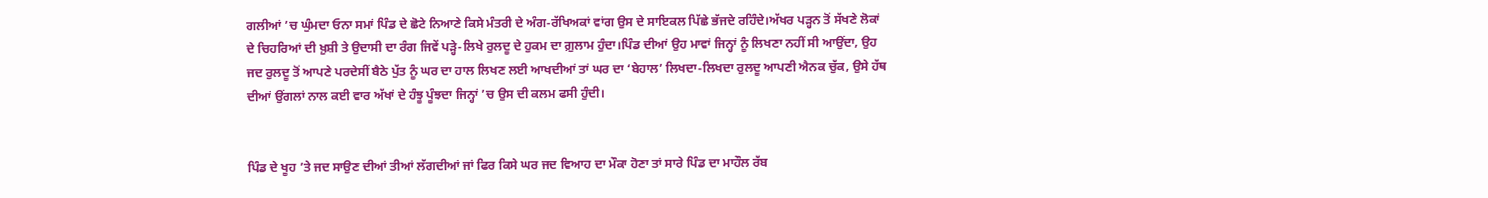ਗਲੀਆਂ ’ਚ ਘੁੰਮਦਾ ਓਨਾ ਸਮਾਂ ਪਿੰਡ ਦੇ ਛੋਟੇ ਨਿਆਣੇ ਕਿਸੇ ਮੰਤਰੀ ਦੇ ਅੰਗ-ਰੱਖਿਅਕਾਂ ਵਾਂਗ ਉਸ ਦੇ ਸਾਇਕਲ ਪਿੱਛੇ ਭੱਜਦੇ ਰਹਿੰਦੇ।ਅੱਖਰ ਪੜ੍ਹਨ ਤੋਂ ਸੱਖਣੇ ਲੋਕਾਂ ਦੇ ਚਿਹਰਿਆਂ ਦੀ ਖ਼ੁਸ਼ੀ ਤੇ ਉਦਾਸੀ ਦਾ ਰੰਗ ਜਿਵੇਂ ਪੜ੍ਹੇ-ਲਿਖੇ ਰੁਲਦੂ ਦੇ ਹੁਕਮ ਦਾ ਗ਼ੁਲਾਮ ਹੁੰਦਾ।ਪਿੰਡ ਦੀਆਂ ਉਹ ਮਾਵਾਂ ਜਿਨ੍ਹਾਂ ਨੂੰ ਲਿਖਣਾ ਨਹੀਂ ਸੀ ਆਉਂਦਾ, ਉਹ ਜਦ ਰੁਲਦੂ ਤੋਂ ਆਪਣੇ ਪਰਦੇਸੀਂ ਬੈਠੇ ਪੁੱਤ ਨੂੰ ਘਰ ਦਾ ਹਾਲ ਲਿਖਣ ਲਈ ਆਖਦੀਆਂ ਤਾਂ ਘਰ ਦਾ ‘ਬੇਹਾਲ’ ਲਿਖਦਾ-ਲਿਖਦਾ ਰੁਲਦੂ ਆਪਣੀ ਐਨਕ ਚੁੱਕ, ਉਸੇ ਹੱਥ ਦੀਆਂ ਉਂਗਲਾਂ ਨਾਲ ਕਈ ਵਾਰ ਅੱਖਾਂ ਦੇ ਹੰਝੂ ਪੂੰਝਦਾ ਜਿਨ੍ਹਾਂ ’ਚ ਉਸ ਦੀ ਕਲਮ ਫਸੀ ਹੁੰਦੀ।


ਪਿੰਡ ਦੇ ਖੂਹ ’ਤੇ ਜਦ ਸਾਉਣ ਦੀਆਂ ਤੀਆਂ ਲੱਗਦੀਆਂ ਜਾਂ ਫਿਰ ਕਿਸੇ ਘਰ ਜਦ ਵਿਆਹ ਦਾ ਮੌਕਾ ਹੋਣਾ ਤਾਂ ਸਾਰੇ ਪਿੰਡ ਦਾ ਮਾਹੌਲ ਰੱਬ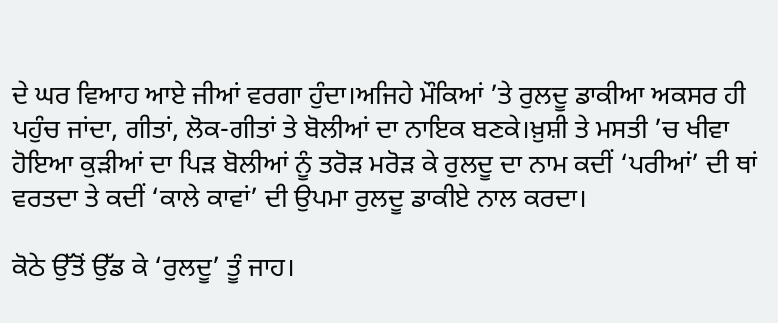ਦੇ ਘਰ ਵਿਆਹ ਆਏ ਜੀਆਂ ਵਰਗਾ ਹੁੰਦਾ।ਅਜਿਹੇ ਮੌਕਿਆਂ ’ਤੇ ਰੁਲਦੂ ਡਾਕੀਆ ਅਕਸਰ ਹੀ ਪਹੁੰਚ ਜਾਂਦਾ, ਗੀਤਾਂ, ਲੋਕ-ਗੀਤਾਂ ਤੇ ਬੋਲੀਆਂ ਦਾ ਨਾਇਕ ਬਣਕੇ।ਖ਼ੁਸ਼ੀ ਤੇ ਮਸਤੀ ’ਚ ਖੀਵਾ ਹੋਇਆ ਕੁੜੀਆਂ ਦਾ ਪਿੜ ਬੋਲੀਆਂ ਨੂੰ ਤਰੋੜ ਮਰੋੜ ਕੇ ਰੁਲਦੂ ਦਾ ਨਾਮ ਕਦੀਂ ‘ਪਰੀਆਂ’ ਦੀ ਥਾਂ ਵਰਤਦਾ ਤੇ ਕਦੀਂ ‘ਕਾਲੇ ਕਾਵਾਂ’ ਦੀ ਉਪਮਾ ਰੁਲਦੂ ਡਾਕੀਏ ਨਾਲ ਕਰਦਾ।

ਕੋਠੇ ਉੱਤੋਂ ਉੱਡ ਕੇ ‘ਰੁਲਦੂ’ ਤੂੰ ਜਾਹ।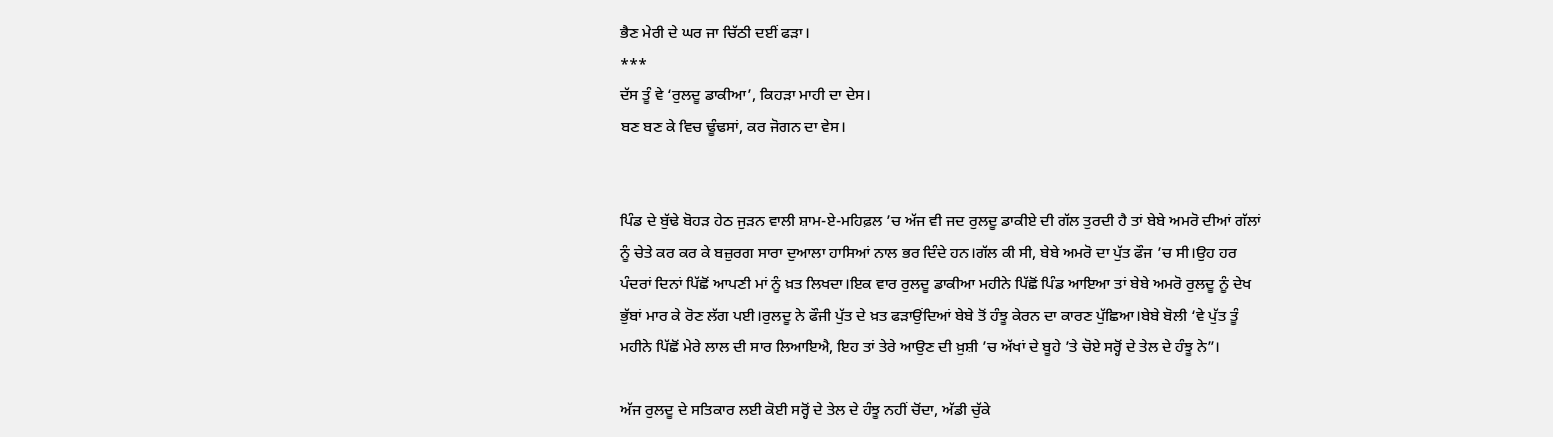ਭੈਣ ਮੇਰੀ ਦੇ ਘਰ ਜਾ ਚਿੱਠੀ ਦਈਂ ਫੜਾ।
***
ਦੱਸ ਤੂੰ ਵੇ ‘ਰੁਲਦੂ ਡਾਕੀਆ’, ਕਿਹੜਾ ਮਾਹੀ ਦਾ ਦੇਸ।
ਬਣ ਬਣ ਕੇ ਵਿਚ ਢੂੰਢਸਾਂ, ਕਰ ਜੋਗਨ ਦਾ ਵੇਸ।


ਪਿੰਡ ਦੇ ਬੁੱਢੇ ਬੋਹੜ ਹੇਠ ਜੁੜਨ ਵਾਲੀ ਸ਼ਾਮ-ਏ-ਮਹਿਫ਼ਲ ’ਚ ਅੱਜ ਵੀ ਜਦ ਰੁਲਦੂ ਡਾਕੀਏ ਦੀ ਗੱਲ ਤੁਰਦੀ ਹੈ ਤਾਂ ਬੇਬੇ ਅਮਰੋ ਦੀਆਂ ਗੱਲਾਂ ਨੂੰ ਚੇਤੇ ਕਰ ਕਰ ਕੇ ਬਜ਼ੁਰਗ ਸਾਰਾ ਦੁਆਲਾ ਹਾਸਿਆਂ ਨਾਲ ਭਰ ਦਿੰਦੇ ਹਨ।ਗੱਲ ਕੀ ਸੀ, ਬੇਬੇ ਅਮਰੋ ਦਾ ਪੁੱਤ ਫੌਜ ’ਚ ਸੀ।ਉਹ ਹਰ ਪੰਦਰਾਂ ਦਿਨਾਂ ਪਿੱਛੋਂ ਆਪਣੀ ਮਾਂ ਨੂੰ ਖ਼ਤ ਲਿਖਦਾ।ਇਕ ਵਾਰ ਰੁਲਦੂ ਡਾਕੀਆ ਮਹੀਨੇ ਪਿੱਛੋਂ ਪਿੰਡ ਆਇਆ ਤਾਂ ਬੇਬੇ ਅਮਰੋ ਰੁਲਦੂ ਨੂੰ ਦੇਖ ਭੁੱਬਾਂ ਮਾਰ ਕੇ ਰੋਣ ਲੱਗ ਪਈ।ਰੁਲਦੂ ਨੇ ਫੌਜੀ ਪੁੱਤ ਦੇ ਖ਼ਤ ਫੜਾਉਂਦਿਆਂ ਬੇਬੇ ਤੋਂ ਹੰਝੂ ਕੇਰਨ ਦਾ ਕਾਰਣ ਪੁੱਛਿਆ।ਬੇਬੇ ਬੋਲੀ ‘ਵੇ ਪੁੱਤ ਤੂੰ ਮਹੀਨੇ ਪਿੱਛੋਂ ਮੇਰੇ ਲਾਲ ਦੀ ਸਾਰ ਲਿਆਇਐ, ਇਹ ਤਾਂ ਤੇਰੇ ਆਉਣ ਦੀ ਖ਼ੁਸ਼ੀ ’ਚ ਅੱਖਾਂ ਦੇ ਬੂਹੇ ’ਤੇ ਚੋਏ ਸਰ੍ਹੋਂ ਦੇ ਤੇਲ ਦੇ ਹੰਝੂ ਨੇ”।

ਅੱਜ ਰੁਲਦੂ ਦੇ ਸਤਿਕਾਰ ਲਈ ਕੋਈ ਸਰ੍ਹੋਂ ਦੇ ਤੇਲ ਦੇ ਹੰਝੂ ਨਹੀਂ ਚੋਂਦਾ, ਅੱਡੀ ਚੁੱਕੇ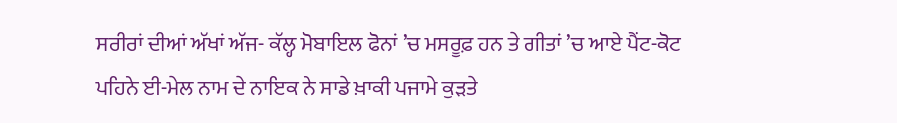ਸਰੀਰਾਂ ਦੀਆਂ ਅੱਖਾਂ ਅੱਜ- ਕੱਲ੍ਹ ਮੋਬਾਇਲ ਫੋਨਾਂ ’ਚ ਮਸਰੂਫ਼ ਹਨ ਤੇ ਗੀਤਾਂ ’ਚ ਆਏ ਪੈਂਟ-ਕੋਟ ਪਹਿਨੇ ਈ-ਮੇਲ ਨਾਮ ਦੇ ਨਾਇਕ ਨੇ ਸਾਡੇ ਖ਼ਾਕੀ ਪਜਾਮੇ ਕੁੜਤੇ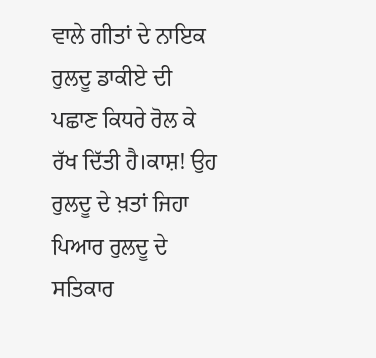ਵਾਲੇ ਗੀਤਾਂ ਦੇ ਨਾਇਕ ਰੁਲਦੂ ਡਾਕੀਏ ਦੀ ਪਛਾਣ ਕਿਧਰੇ ਰੋਲ ਕੇ ਰੱਖ ਦਿੱਤੀ ਹੈ।ਕਾਸ਼! ਉਹ ਰੁਲਦੂ ਦੇ ਖ਼ਤਾਂ ਜਿਹਾ ਪਿਆਰ ਰੁਲਦੂ ਦੇ ਸਤਿਕਾਰ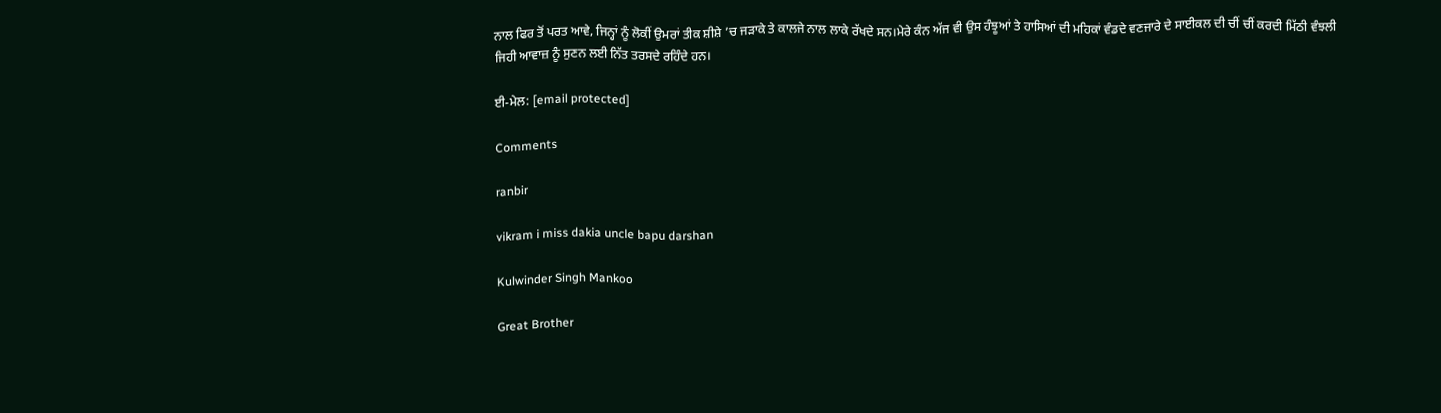ਨਾਲ ਫਿਰ ਤੋਂ ਪਰਤ ਆਵੇ, ਜਿਨ੍ਹਾਂ ਨੂੰ ਲੋਕੀਂ ਉਮਰਾਂ ਤੀਕ ਸ਼ੀਸ਼ੇ ’ਚ ਜੜਾਕੇ ਤੇ ਕਾਲਜੇ ਨਾਲ ਲਾਕੇ ਰੱਖਦੇ ਸਨ।ਮੇਰੇ ਕੰਨ ਅੱਜ ਵੀ ਉਸ ਹੰਝੂਆਂ ਤੇ ਹਾਸਿਆਂ ਦੀ ਮਹਿਕਾਂ ਵੰਡਦੇ ਵਣਜਾਰੇ ਦੇ ਸਾਈਕਲ ਦੀ ਚੀਂ ਚੀਂ ਕਰਦੀ ਮਿੱਠੀ ਵੰਝਲੀ ਜਿਹੀ ਆਵਾਜ਼ ਨੂੰ ਸੁਣਨ ਲਈ ਨਿੱਤ ਤਰਸਦੇ ਰਹਿੰਦੇ ਹਨ।

ਈ-ਮੇਲ: [email protected]

Comments

ranbir

vikram i miss dakia uncle bapu darshan

Kulwinder Singh Mankoo

Great Brother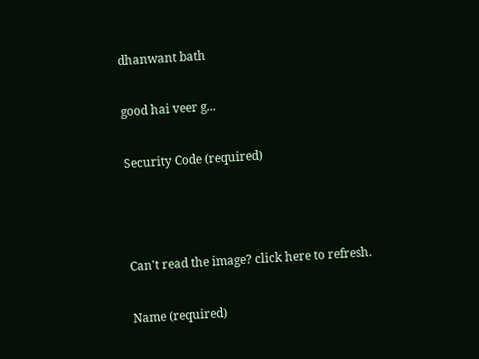dhanwant bath

good hai veer g...

Security Code (required)



Can't read the image? click here to refresh.

Name (required)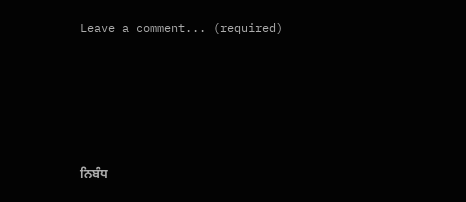Leave a comment... (required)





ਨਿਬੰਧ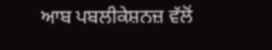ਆਬ ਪਬਲੀਕੇਸ਼ਨਜ਼ ਵੱਲੋਂ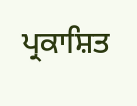ਪ੍ਰਕਾਸ਼ਿਤ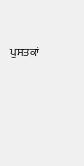ਪੁਸਤਕਾਂ